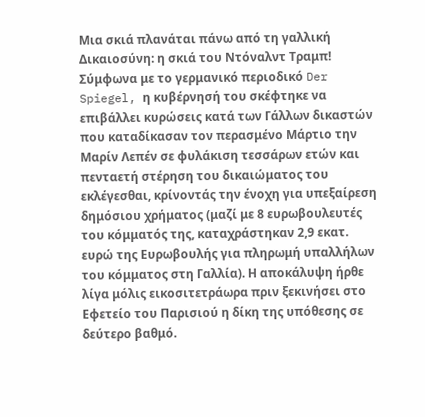Μια σκιά πλανάται πάνω από τη γαλλική Δικαιοσύνη: η σκιά του Ντόναλντ Τραμπ! Σύμφωνα με το γερμανικό περιοδικό Der Spiegel, η κυβέρνησή του σκέφτηκε να επιβάλλει κυρώσεις κατά των Γάλλων δικαστών που καταδίκασαν τον περασμένο Μάρτιο την Μαρίν Λεπέν σε φυλάκιση τεσσάρων ετών και πενταετή στέρηση του δικαιώματος του εκλέγεσθαι, κρίνοντάς την ένοχη για υπεξαίρεση δημόσιου χρήματος (μαζί με 8 ευρωβουλευτές του κόμματός της, καταχράστηκαν 2,9 εκατ. ευρώ της Ευρωβουλής για πληρωμή υπαλλήλων του κόμματος στη Γαλλία). Η αποκάλυψη ήρθε λίγα μόλις εικοσιτετράωρα πριν ξεκινήσει στο Εφετείο του Παρισιού η δίκη της υπόθεσης σε δεύτερο βαθμό.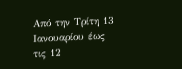Από την Τρίτη 13 Ιανουαρίου έως τις 12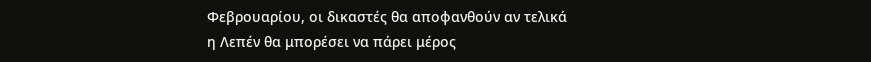Φεβρουαρίου, οι δικαστές θα αποφανθούν αν τελικά η Λεπέν θα μπορέσει να πάρει μέρος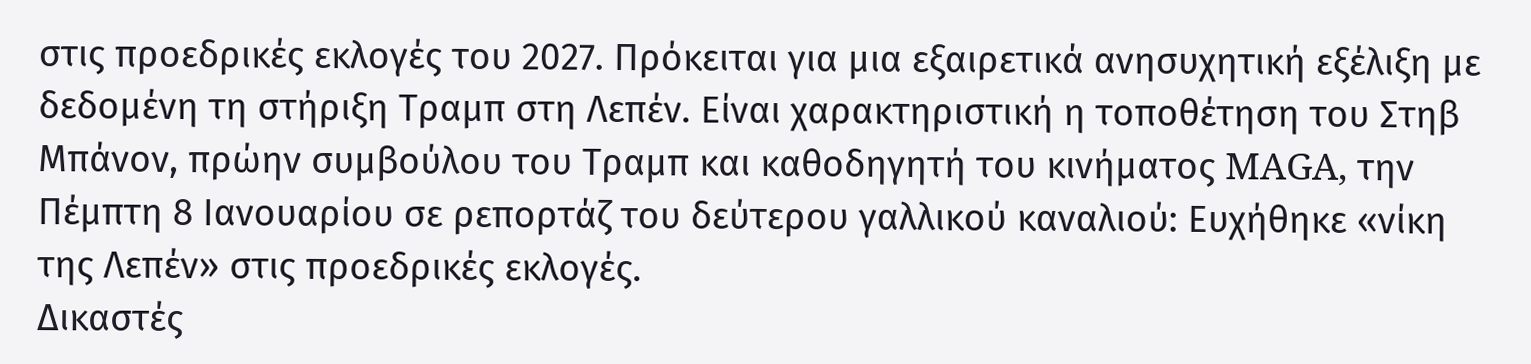στις προεδρικές εκλογές του 2027. Πρόκειται για μια εξαιρετικά ανησυχητική εξέλιξη με δεδομένη τη στήριξη Τραμπ στη Λεπέν. Είναι χαρακτηριστική η τοποθέτηση του Στηβ Μπάνον, πρώην συμβούλου του Τραμπ και καθοδηγητή του κινήματος MAGA, την Πέμπτη 8 Ιανουαρίου σε ρεπορτάζ του δεύτερου γαλλικού καναλιού: Eυχήθηκε «νίκη της Λεπέν» στις προεδρικές εκλογές.
Δικαστές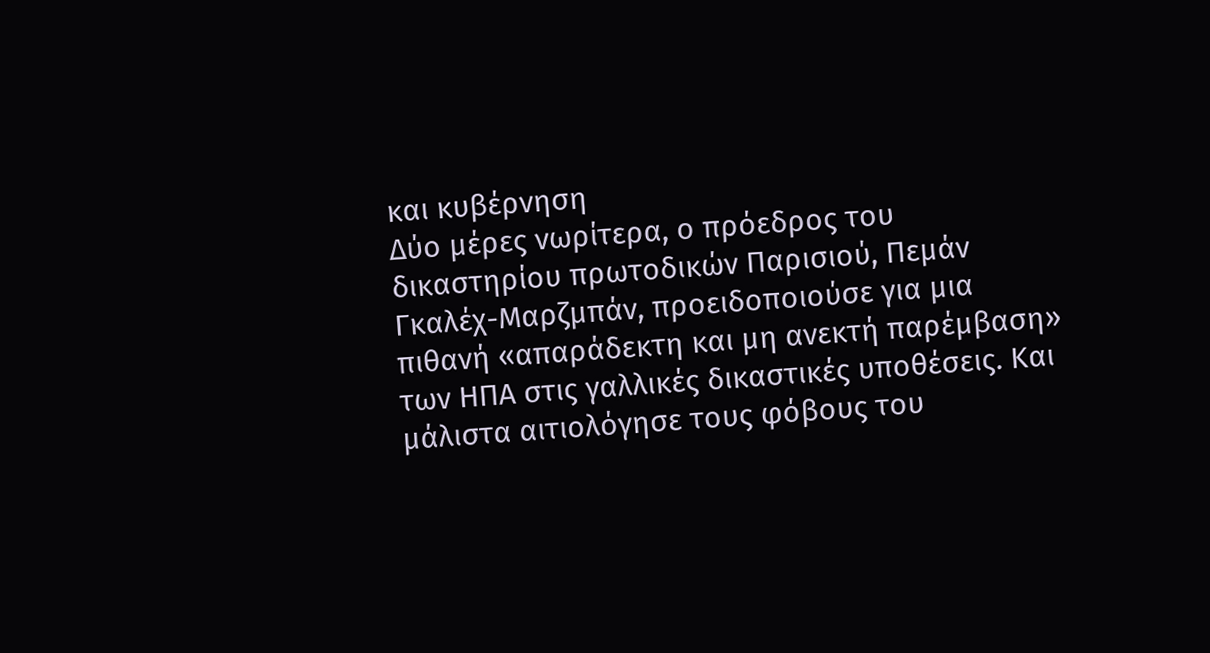και κυβέρνηση
Δύο μέρες νωρίτερα, ο πρόεδρος του δικαστηρίου πρωτοδικών Παρισιού, Πεμάν Γκαλέχ-Μαρζμπάν, προειδοποιούσε για μια πιθανή «απαράδεκτη και μη ανεκτή παρέμβαση» των ΗΠΑ στις γαλλικές δικαστικές υποθέσεις. Και μάλιστα αιτιολόγησε τους φόβους του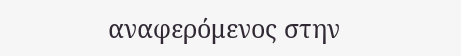αναφερόμενος στην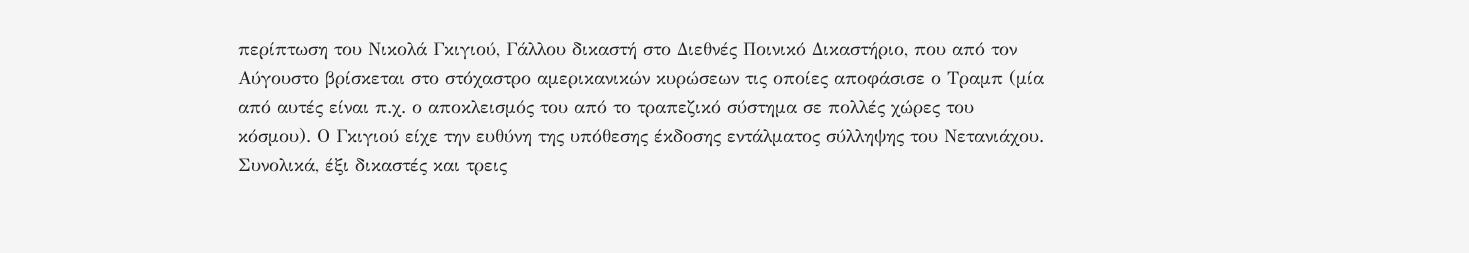περίπτωση του Νικολά Γκιγιού, Γάλλου δικαστή στο Διεθνές Ποινικό Δικαστήριο, που από τον Αύγουστο βρίσκεται στο στόχαστρο αμερικανικών κυρώσεων τις οποίες αποφάσισε ο Τραμπ (μία από αυτές είναι π.χ. ο αποκλεισμός του από το τραπεζικό σύστημα σε πολλές χώρες του κόσμου). Ο Γκιγιού είχε την ευθύνη της υπόθεσης έκδοσης εντάλματος σύλληψης του Νετανιάχου. Συνολικά, έξι δικαστές και τρεις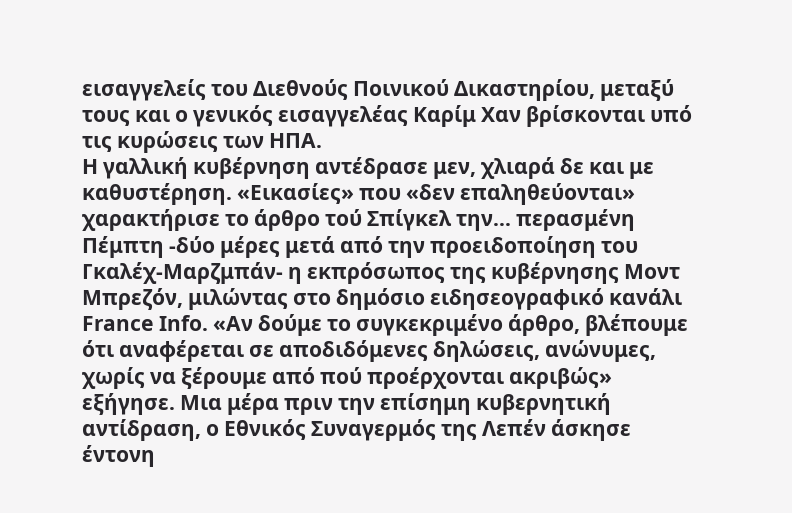εισαγγελείς του Διεθνούς Ποινικού Δικαστηρίου, μεταξύ τους και ο γενικός εισαγγελέας Καρίμ Χαν βρίσκονται υπό τις κυρώσεις των ΗΠΑ.
Η γαλλική κυβέρνηση αντέδρασε μεν, χλιαρά δε και με καθυστέρηση. «Εικασίες» που «δεν επαληθεύονται» χαρακτήρισε το άρθρο τού Σπίγκελ την... περασμένη Πέμπτη -δύο μέρες μετά από την προειδοποίηση του Γκαλέχ-Μαρζμπάν- η εκπρόσωπος της κυβέρνησης Μοντ Μπρεζόν, μιλώντας στο δημόσιο ειδησεογραφικό κανάλι France Info. «Αν δούμε το συγκεκριμένο άρθρο, βλέπουμε ότι αναφέρεται σε αποδιδόμενες δηλώσεις, ανώνυμες, χωρίς να ξέρουμε από πού προέρχονται ακριβώς» εξήγησε. Μια μέρα πριν την επίσημη κυβερνητική αντίδραση, ο Εθνικός Συναγερμός της Λεπέν άσκησε έντονη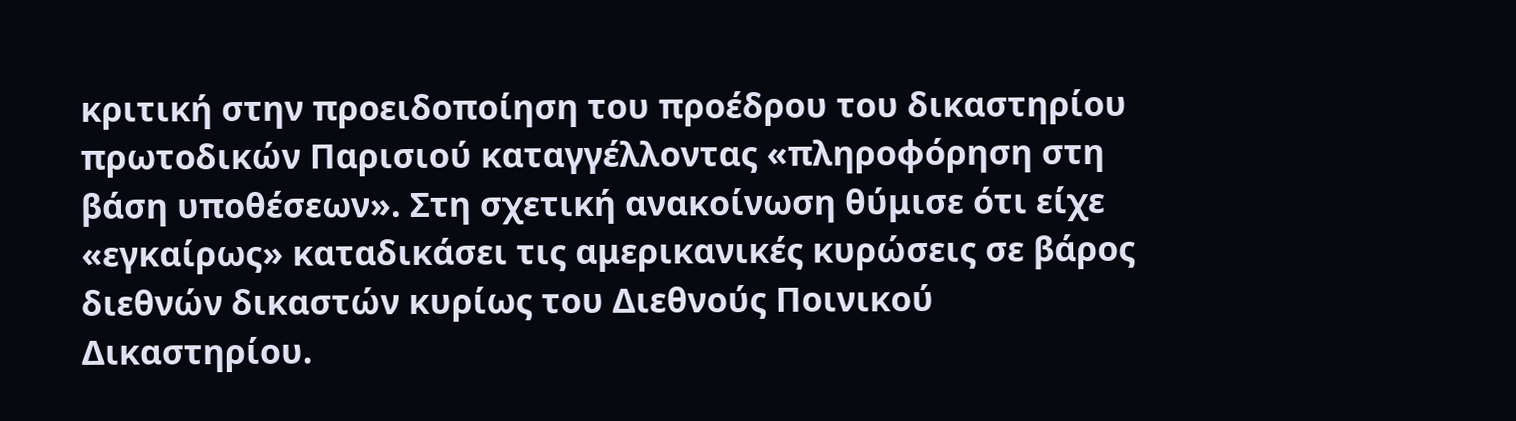κριτική στην προειδοποίηση του προέδρου του δικαστηρίου πρωτοδικών Παρισιού καταγγέλλοντας «πληροφόρηση στη βάση υποθέσεων». Στη σχετική ανακοίνωση θύμισε ότι είχε «εγκαίρως» καταδικάσει τις αμερικανικές κυρώσεις σε βάρος διεθνών δικαστών κυρίως του Διεθνούς Ποινικού Δικαστηρίου.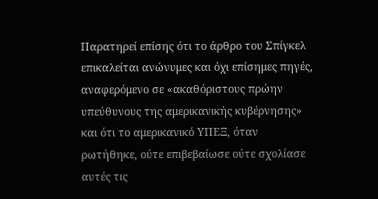Παρατηρεί επίσης ότι το άρθρο του Σπίγκελ επικαλείται ανώνυμες και όχι επίσημες πηγές, αναφερόμενο σε «ακαθόριστους πρώην υπεύθυνους της αμερικανικής κυβέρνησης» και ότι το αμερικανικό ΥΠΕΞ, όταν ρωτήθηκε, ούτε επιβεβαίωσε ούτε σχολίασε αυτές τις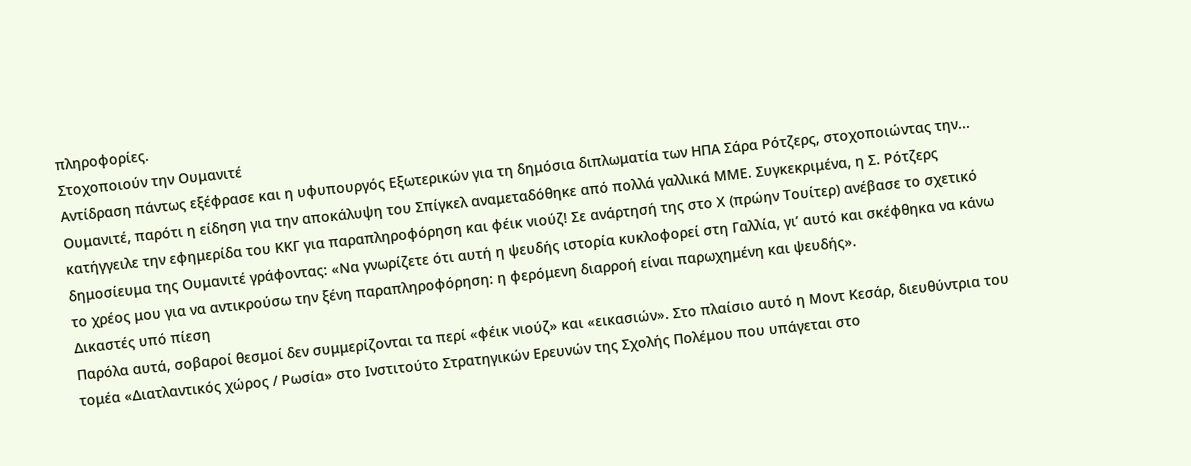πληροφορίες.
Στοχοποιούν την Ουμανιτέ
Αντίδραση πάντως εξέφρασε και η υφυπουργός Εξωτερικών για τη δημόσια διπλωματία των ΗΠΑ Σάρα Ρότζερς, στοχοποιώντας την... Ουμανιτέ, παρότι η είδηση για την αποκάλυψη του Σπίγκελ αναμεταδόθηκε από πολλά γαλλικά ΜΜΕ. Συγκεκριμένα, η Σ. Ρότζερς κατήγγειλε την εφημερίδα του ΚΚΓ για παραπληροφόρηση και φέικ νιούζ! Σε ανάρτησή της στο Χ (πρώην Τουίτερ) ανέβασε το σχετικό δημοσίευμα της Ουμανιτέ γράφοντας: «Να γνωρίζετε ότι αυτή η ψευδής ιστορία κυκλοφορεί στη Γαλλία, γι’ αυτό και σκέφθηκα να κάνω το χρέος μου για να αντικρούσω την ξένη παραπληροφόρηση: η φερόμενη διαρροή είναι παρωχημένη και ψευδής».
Δικαστές υπό πίεση
Παρόλα αυτά, σοβαροί θεσμοί δεν συμμερίζονται τα περί «φέικ νιούζ» και «εικασιών». Στο πλαίσιο αυτό η Μοντ Κεσάρ, διευθύντρια του τομέα «Διατλαντικός χώρος / Ρωσία» στο Ινστιτούτο Στρατηγικών Ερευνών της Σχολής Πολέμου που υπάγεται στο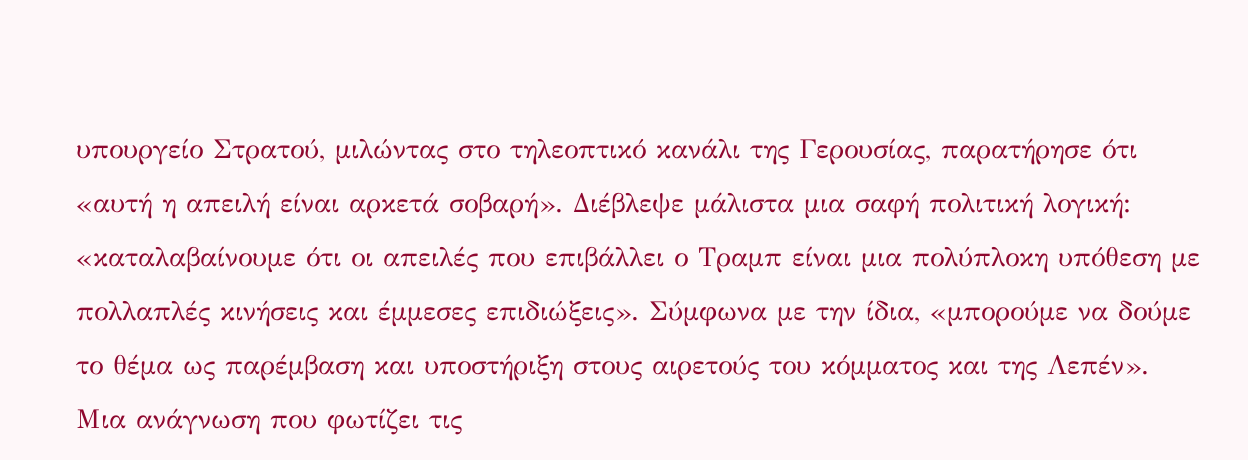υπουργείο Στρατού, μιλώντας στο τηλεοπτικό κανάλι της Γερουσίας, παρατήρησε ότι «αυτή η απειλή είναι αρκετά σοβαρή». Διέβλεψε μάλιστα μια σαφή πολιτική λογική: «καταλαβαίνουμε ότι οι απειλές που επιβάλλει ο Τραμπ είναι μια πολύπλοκη υπόθεση με πολλαπλές κινήσεις και έμμεσες επιδιώξεις». Σύμφωνα με την ίδια, «μπορούμε να δούμε το θέμα ως παρέμβαση και υποστήριξη στους αιρετούς του κόμματος και της Λεπέν». Μια ανάγνωση που φωτίζει τις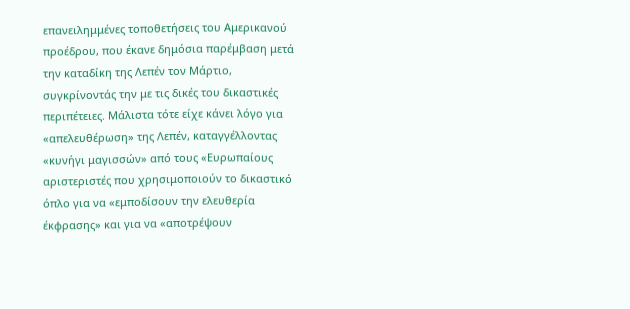επανειλημμένες τοποθετήσεις του Αμερικανού προέδρου, που έκανε δημόσια παρέμβαση μετά την καταδίκη της Λεπέν τον Μάρτιο, συγκρίνοντάς την με τις δικές του δικαστικές περιπέτειες. Μάλιστα τότε είχε κάνει λόγο για «απελευθέρωση» της Λεπέν, καταγγέλλοντας «κυνήγι μαγισσών» από τους «Ευρωπαίους αριστεριστές που χρησιμοποιούν το δικαστικό όπλο για να «εμποδίσουν την ελευθερία έκφρασης» και για να «αποτρέψουν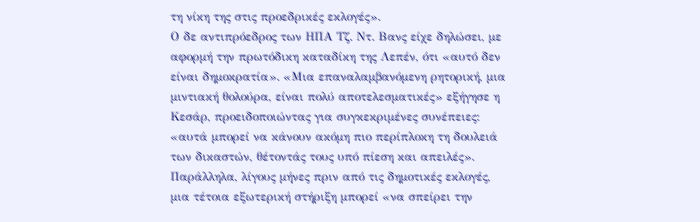τη νίκη της στις προεδρικές εκλογές».
Ο δε αντιπρόεδρος των ΗΠΑ Τζ. Ντ. Βανς είχε δηλώσει, με αφορμή την πρωτόδικη καταδίκη της Λεπέν, ότι «αυτό δεν είναι δημοκρατία». «Μια επαναλαμβανόμενη ρητορική, μια μιντιακή θολούρα, είναι πολύ αποτελεσματικές» εξήγησε η Κεσάρ, προειδοποιώντας για συγκεκριμένες συνέπειες: «αυτά μπορεί να κάνουν ακόμη πιο περίπλοκη τη δουλειά των δικαστών, θέτοντάς τους υπό πίεση και απειλές». Παράλληλα, λίγους μήνες πριν από τις δημοτικές εκλογές, μια τέτοια εξωτερική στήριξη μπορεί «να σπείρει την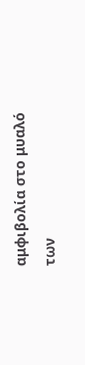αμφιβολία στο μυαλό των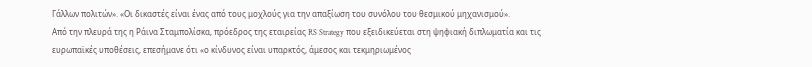Γάλλων πολιτών». «Οι δικαστές είναι ένας από τους μοχλούς για την απαξίωση του συνόλου του θεσμικού μηχανισμού».
Από την πλευρά της η Ράινα Σταμπολίσκα, πρόεδρος της εταιρείας RS Strategy που εξειδικεύεται στη ψηφιακή διπλωματία και τις ευρωπαϊκές υποθέσεις, επεσήμανε ότι «ο κίνδυνος είναι υπαρκτός, άμεσος και τεκμηριωμένος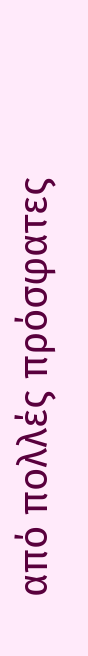από πολλές πρόσφατες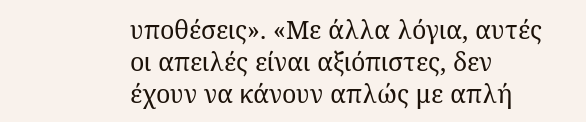υποθέσεις». «Με άλλα λόγια, αυτές οι απειλές είναι αξιόπιστες, δεν έχουν να κάνουν απλώς με απλή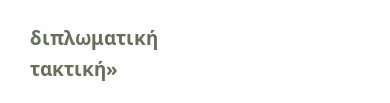διπλωματική τακτική»